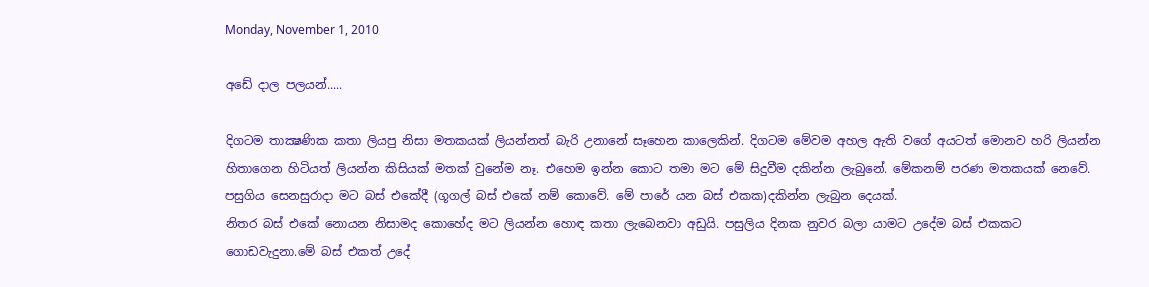Monday, November 1, 2010

අඩේ දාල පලයන්.....

දිගටම තාක්‍ෂණික කතා ලියපු නිසා මතකයක් ලියන්නත් බැරි උනානේ සෑහෙන කාලෙකින්. දිගටම මේවම අහල ඇති වගේ අයටත් මොනව හරි ලියන්න හිතාගෙන හිටියත් ලියන්න කිසියක් මතක් වුනේම නෑ. එහෙම ඉන්න කොට තමා මට මේ සිදුවීම දකින්න ලැබුනේ. මේකනම් පරණ මතකයක් නෙවේ. පසුගිය සෙනසුරාදා මට බස් එකේදී (ගූගල් බස් එකේ නම් කොවේ. මේ පාරේ යන බස් එකක)දකින්න ලැබුන දෙයක්.
නිතර බස් එකේ නොයන නිසාමද කොහේද මට ලියන්න හොඳ කතා ලැබෙනවා අඩුයි. පසුලිය දිනක නුවර බලා යාමට උදේම බස් එකකට ගොඩවැදුනා.මේ බස් එකත් උදේ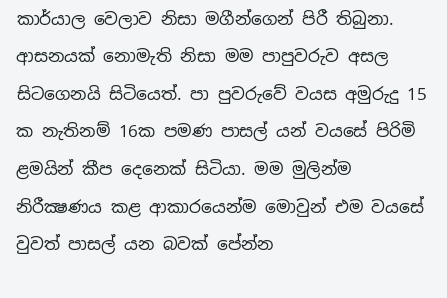කාර්යාල වෙලාව නිසා මගීන්ගෙන් පිරී තිබුනා. ආසනයක් නොමැති නිසා මම පාපුවරුව අසල සිටගෙනයි සිටියෙත්. පා පුවරුවේ වයස අමුරුදු 15 ක නැතිනම් 16ක පමණ පාසල් යන් වයසේ පිරිමි ළමයින් කීප දෙනෙක් සිටියා. මම මුලින්ම නිරීක්‍ෂණය කළ ආකාරයෙන්ම මොවුන් එම වයසේ වුවත් පාසල් යන බවක් පේන්න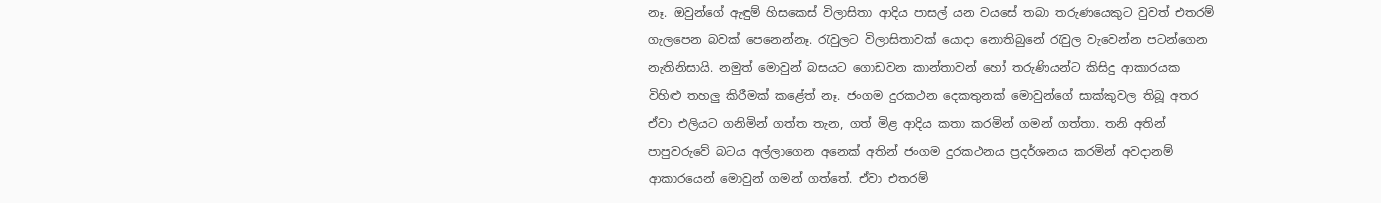නෑ. ඔවුන්ගේ ඇඳුම් හිසකෙස් විලාසිතා ආදිය පාසල් යන වයසේ තබා තරුණයෙකුට වුවත් එතරම් ගැලපෙන බවක් පෙනෙන්නෑ. රැවුලට විලාසිතාවක් යොදා නොතිබුනේ රැවුල වැවෙන්න පටන්ගෙන නැතිනිසායි. නමුත් මොවුන් බසයට ගොඩවන කාන්තාවන් හෝ තරුණියන්ට කිසිදු ආකාරයක විහිළු තහලු කිරීමක් කළේත් නෑ. ජංගම දුරකථන දෙකතුනක් මොවුන්ගේ සාක්කුවල තිබූ අතර ඒවා එලියට ගනිමින් ගත්ත තැන, ගත් මිළ ආදිය කතා කරමින් ගමන් ගත්තා. තනි අතින් පාපුවරුවේ බටය අල්ලාගෙන අනෙක් අතින් ජංගම දුරකථනය ප්‍රදර්ශනය කරමින් අවදානම් ආකාරයෙන් මොවුන් ගමන් ගත්තේ. ඒවා එතරම්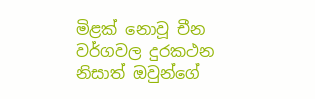මිළක් නොවූ චීන වර්ගවල දුරකථන නිසාත් ඔවුන්ගේ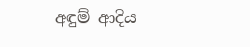අඳුම් ආදිය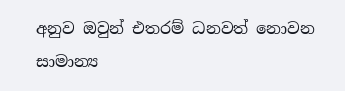අනුව ඔවුන් එතරම් ධනවත් නොවන සාමාන්‍ය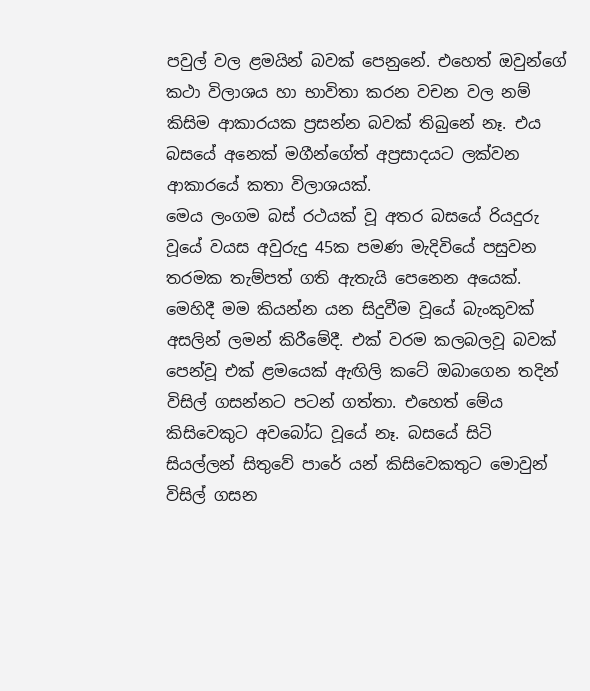පවුල් වල ළමයින් බවක් පෙනුනේ. එහෙත් ඔවුන්ගේ කථා විලාශය හා භාවිතා කරන වචන වල නම් කිසිම ආකාරයක ප්‍රසන්න බවක් තිබුනේ නෑ. එය බසයේ අනෙක් මගීන්ගේත් අප්‍රසාදයට ලක්වන ආකාරයේ කතා විලාශයක්.
මෙය ලංගම බස් රථයක් වූ අතර බසයේ රියදුරු වූයේ වයස අවුරුදු 45ක පමණ මැදිවියේ පසුවන තරමක තැම්පත් ගති ඇතැයි පෙනෙන අයෙක්. මෙහිදී මම කියන්න යන සිදුවීම වූයේ බැංකුවක් අසලින් ලමන් කිරීමේදී. එක් වරම කලබලවූ බවක් පෙන්වූ එක් ළමයෙක් ඇඟිලි කටේ ඔබාගෙන තදින් විසිල් ගසන්නට පටන් ගත්තා. එහෙත් මේය කිසිවෙකුට අවබෝධ වූයේ නෑ. බසයේ සිටි සියල්ලන් සිතුවේ පාරේ යන් කිසිවෙකතුට මොවුන් විසිල් ගසන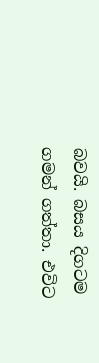බවයි. බසය දිගටම ගමන් ගත්තා. එවිට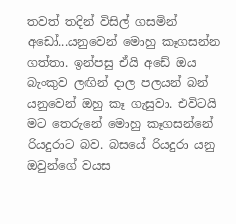තවත් තදින් විසිල් ගසමින් අඩෝ...යනුවෙන් මොහු කෑගසන්න ගත්තා. ඉන්පසු ඒයි අඩේ ඔය බැංකුව ලඟින් දාල පලයන් බන් යනුවෙන් ඔහු කෑ ගැසුවා. එවිටයි මට තෙරුනේ මොහු කෑගසන්නේ රියදුරාට බව. බසයේ රියදුරා යනු ඔවුන්ගේ වයස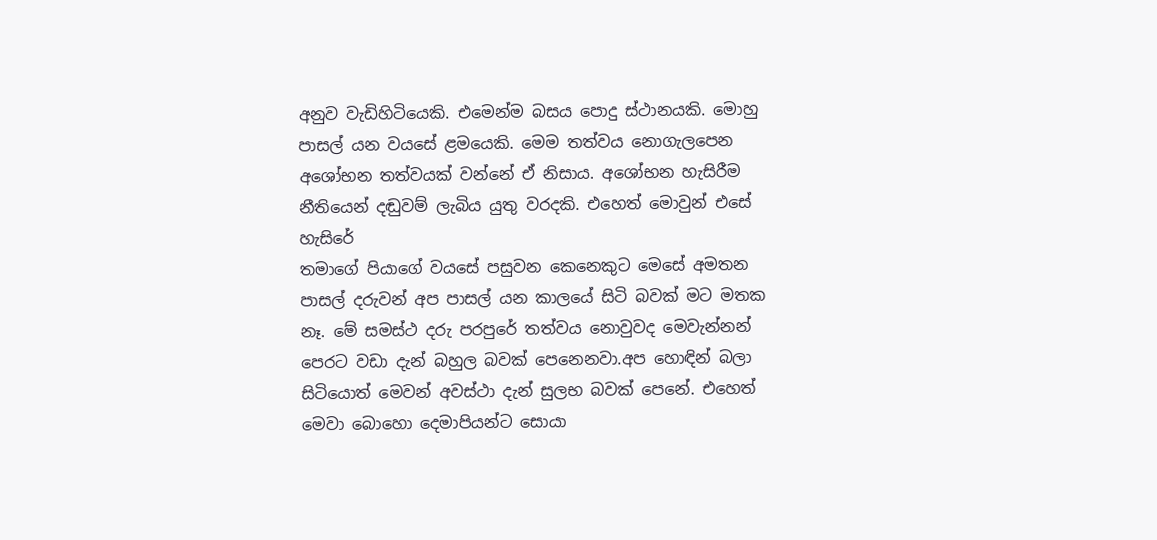අනුව වැඩිහිටියෙකි. එමෙන්ම බසය පොදු ස්ථානයකි. මොහු පාසල් යන වයසේ ළමයෙකි. මෙ‍ම තත්වය නොගැලපෙන අශෝභන තත්වයක් වන්නේ ඒ නිසාය. අශෝභන හැසිරීම නීතියෙන් දඬුවම් ලැබිය යුතු වරදකි. එහෙත් මොවුන් එසේ හැසිරේ
තමාගේ පියාගේ වයසේ පසුවන කෙනෙකුට මෙසේ අමතන පාසල් දරුවන් අප පාසල් යන කාලයේ සිටි බවක් මට මතක නෑ. මේ සමස්ථ දරු පරපුරේ තත්වය නොවුවද මෙවැන්නන් පෙරට වඩා දැන් බහුල බවක් පෙනෙනවා.අප හොඳින් බලා සිටියොත් මෙවන් අවස්ථා දැන් සුලභ බවක් පෙනේ. එහෙත් මෙවා බොහො දෙමාපියන්ට සොයා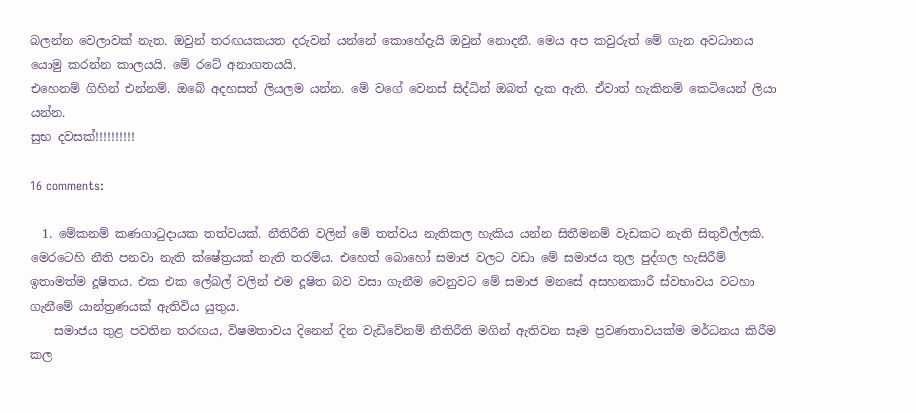බලන්න වෙලාවක් නැත. ඔවුන් තරඟයකයත දරුවන් යන්නේ කොහේදැයි ඔවුන් නොදනී. මෙය අප කවුරුත් මේ ගැන අවධානය යොමු කරන්න කාලයයි. මේ රටේ අනාගතයයි.
එහෙනම් ගිහින් එන්නම්. ඔබේ අදහසත් ලියලම යන්න. මේ වගේ වෙනස් සිද්ධින් ඔබත් දැක ඇති. ඒවාත් හැකිනම් කෙටියෙන් ලියා යන්න.
සුභ දවසක්!!!!!!!!!!

16 comments:

  1. මේකනම් කණගාටුදායක තත්වයක්. නීතිරීති වලින් මේ තත්වය නැතිකල හැකිය යන්න සිතීමනම් වැඩකට නැති සිතුවිල්ලකි. මෙරටෙහි නීති පනවා නැති ක්ෂේත්‍රයක් නැති තරම්ය. එහෙත් බොහෝ සමාජ වලට වඩා මේ සමාජය තුල පුද්ගල හැසිරීම් ඉතාමත්ම දූෂිතය. එක එක ලේබල් වලින් එම දූෂිත බව වසා ගැනීම වෙනුවට මේ සමාජ මනසේ අසහනකාරී ස්වභාවය වටහා ගැනීමේ යාන්ත්‍රණයක් ඇතිවිය යුතුය.
    සමාජය තුළ පවතින තරඟය, විෂමතාවය දිනෙන් දින වැඩිවේනම් නීතිරීති මගින් ඇතිවන සෑම ප්‍රවණතාවයක්ම මර්ධනය කිරීම කල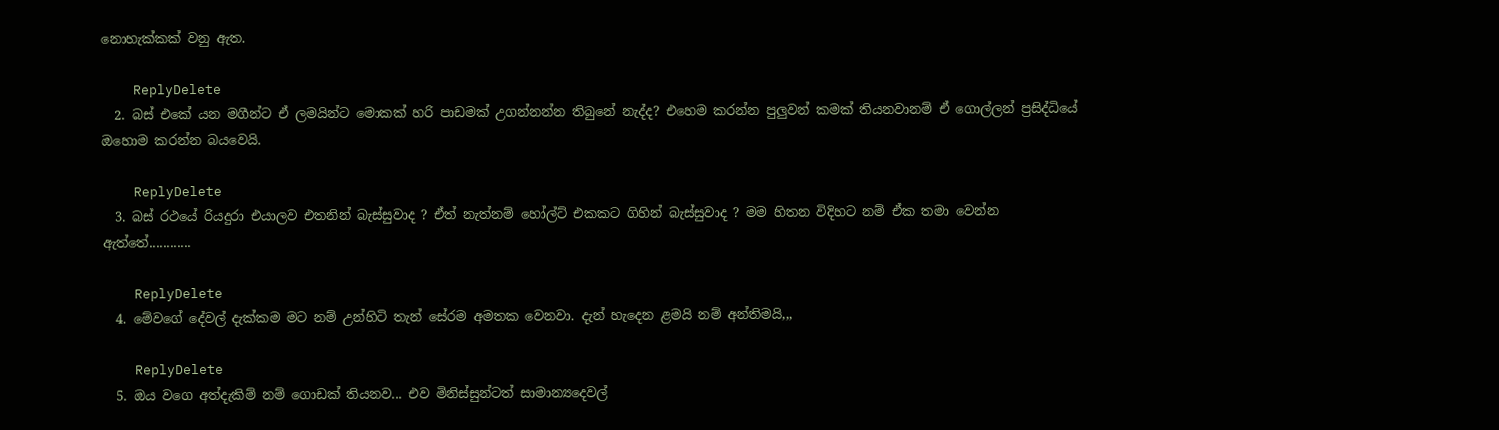නොහැක්කක් වනු ඇත.

    ReplyDelete
  2. බස් එකේ යන මගීන්ට ඒ ලමයින්ට මොකක් හරි පාඩමක් උගන්නන්න තිබුනේ නැද්ද? එහෙම කරන්න පුලුවන් කමක් තියනවානම් ඒ ගොල්ලන් ප්‍රසිද්ධියේ ඔහොම කරන්න බයවෙයි.

    ReplyDelete
  3. බස් රථයේ රියදුරා එයාලව එතනින් බැස්සුවාද ? ඒත් නැත්නම් හෝල්ට් එකකට ගිහින් බැස්සුවාද ? මම හිතන විදිහට නම් ඒක තමා වෙන්න ඇත්තේ............

    ReplyDelete
  4. මේවගේ දේවල් දැක්කම මට නම් උන්හිටි තැන් සේරම අමතක වෙනවා. දැන් හැදෙන ළමයි නම් අන්තිමයි,,,

    ReplyDelete
  5. ඔය වගෙ අත්දැකිම් නම් ගොඩක් තියනව... එව මිනිස්සුන්ටත් සාමාන්‍යදෙවල්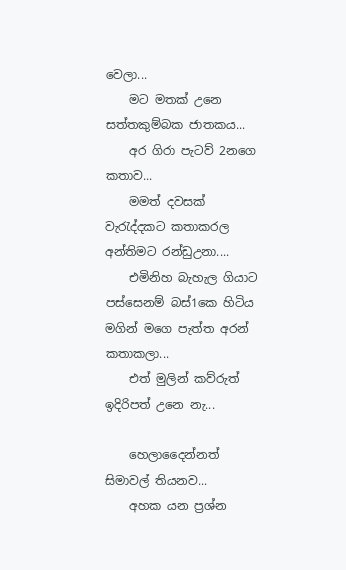වෙලා...
    මට මතක් උනෙ සත්තකුම්බක ජාතකය...
    අර ගිරා පැටව් 2නගෙ කතාව...
    මමත් දවසක් වැ‍රැද්දකට කතාකරල අන්තිමට රන්ඩුඋනා....
    එමිනිහ බැහැල ගියාට පස්සෙනම් බස්1කෙ හිටිය මගින් මගෙ පැත්ත අරන් කතාකලා...
    එත් මුලින් කව්රුත් ඉදිරිපත් උනෙ නැ...

    හෙලාදෛන්නත් සිමාවල් තියනව...
    අහක යන ප්‍රශ්න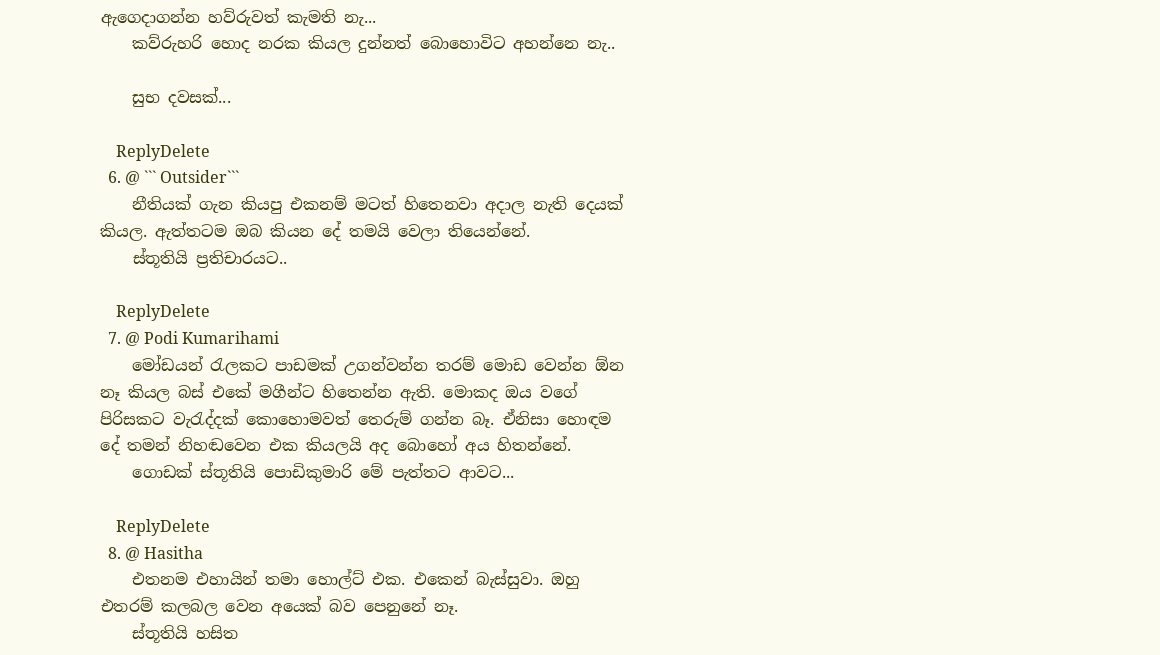ඇගෙදාගන්න හව්රුවත් කැමති නැ...
    කව්රුහරි හොද නරක කියල දුන්නත් බොහොවිට අහන්නෙ නැ..

    සුභ දවසක්...

    ReplyDelete
  6. @ ``` Outsider```
    නීතියක් ගැන කියපු එකනම් මටත් හිතෙනවා අදාල නැති දෙයක් කියල. ඇත්තටම ඔබ කියන දේ තමයි වෙලා තියෙන්නේ.
    ස්තූතියි ප්‍රතිචාරයට..

    ReplyDelete
  7. @ Podi Kumarihami
    මෝඩයන් රැලකට පාඩමක් උගන්වන්න තරම් මොඩ වෙන්න ඕන නෑ කියල බස් එකේ මගීන්ට හිතෙන්න ඇති. මොකද ඔය වගේ පිරිසකට වැරැද්දක් කොහොමවත් තෙරුම් ගන්න බෑ. ඒනිසා හොඳම දේ තමන් නිහඬවෙන එක කියලයි අද බොහෝ අය හිතන්නේ.
    ගොඩක් ස්තූතියි පොඩිකුමාරි මේ පැත්තට ආවට...

    ReplyDelete
  8. @ Hasitha
    එතනම එහායින් තමා හොල්ට් එක. එකෙන් බැස්සුවා. ඔහු එතරම් කලබල වෙන අයෙක් බව පෙනුනේ නෑ.
    ස්තූතියි හසිත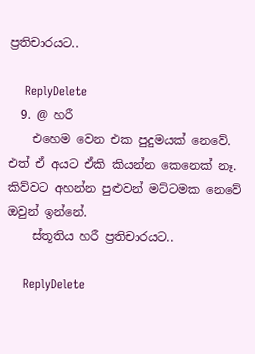ප්‍රතිචාරයට..

    ReplyDelete
  9. @ හරී
    එහෙම වෙන එක පුදුමයක් නෙවේ. එත් ඒ අයට ඒකි කියන්න කෙනෙක් නෑ. කිව්වට අහන්න පුළුවන් මට්ටමක නෙවේ ඔවුන් ඉන්නේ.
    ස්තූතිය හරී ප්‍රතිචාරයට..

    ReplyDelete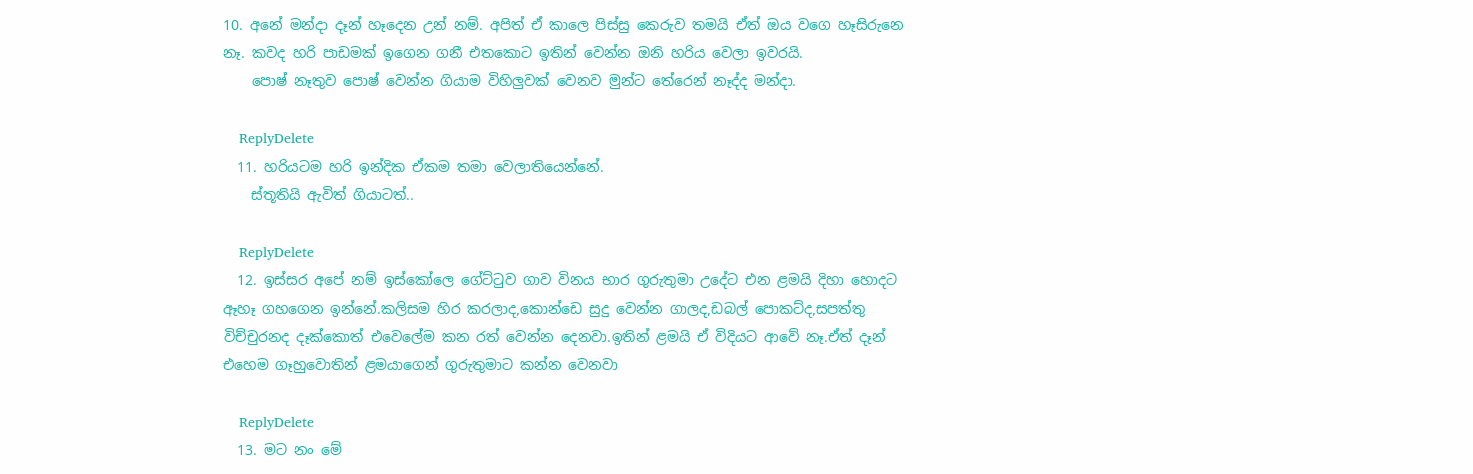10. අනේ මන්දා දෑන් හෑදෙන උන් නම්. අපිත් ඒ කාලෙ පිස්සු කෙරුව තමයි ඒත් ඔය වගෙ හෑසිරුනෙ නෑ. කවද හරි පාඩමක් ඉගෙන ගනී එතකොට ඉතින් වෙන්න ඔනි හරිය වෙලා ඉවරයි.
    පොෂ් නෑතුව පොෂ් වෙන්න ගියාම විහිලුවක් වෙනව මුන්ට තේරෙන් නෑද්ද මන්දා.

    ReplyDelete
  11. හරියටම හරි ඉන්දික ඒකම තමා වෙලාතියෙන්නේ.
    ස්තූතියි ඇවිත් ගියාටත්..

    ReplyDelete
  12. ඉස්සර අපේ නම් ඉස්කෝලෙ ගේට්ටුව ගාව විනය භාර ගුරුතුමා උදේට එන ළමයි දිහා හොදට ඈහෑ ගහගෙන ඉන්නේ.කලිසම හිර කරලාද,කොන්ඩෙ සුදු වෙන්න ගාලද,ඩබල් පොකට්ද,සපත්තු විච්චුරනද දෑක්කොත් එවෙලේම කන රත් වෙන්න දෙනවා.ඉතින් ළමයි ඒ විදියට ආවේ නෑ.ඒත් දෑන් එහෙම ගෑහුවොතින් ළමයාගෙන් ගුරුතුමාට කන්න වෙනවා

    ReplyDelete
  13. මට නං මේ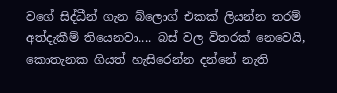වගේ සිද්ධීන් ගැන බ්ලොග් එකක් ලියන්න තරම් අත්දැකීම් තියෙනවා.... බස් වල විතරක් නෙවෙයි, කොතැනක ගියත් හැසිරෙන්න දන්නේ නැති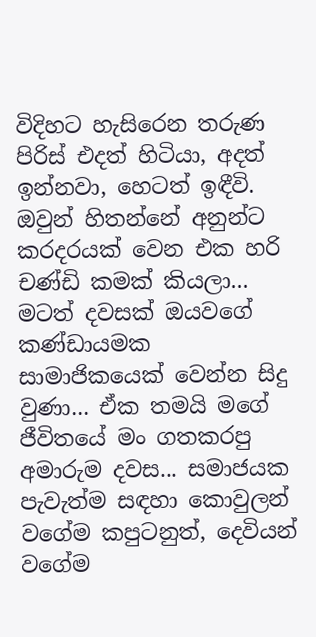විදිහට හැසිරෙන තරුණ පිරිස් එදත් හිටියා, අදත් ඉන්නවා, හෙටත් ඉඳීවි. ඔවුන් හිතන්නේ අනුන්ට කරදරයක් වෙන එක හරි චණ්ඩි කමක් කියලා... මටත් දවසක් ඔයවගේ කණ්ඩායමක සාමාජිකයෙක් වෙන්න සිදු වුණා... ඒක තමයි මගේ ජීවිතයේ මං ගතකරපු අමාරුම දවස... සමාජයක පැවැත්ම සඳහා කොවුලන් වගේම කපුටනුත්, දෙවියන් වගේම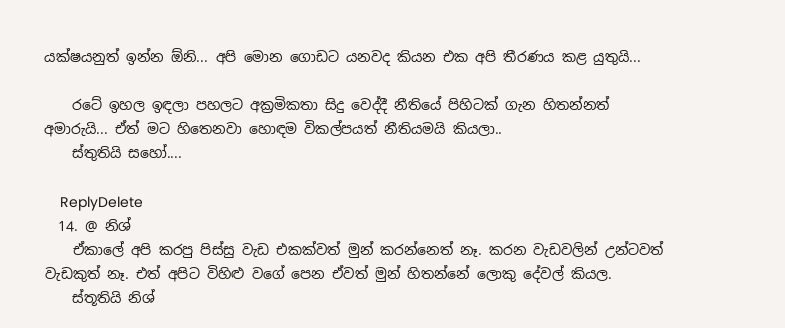යක්ෂයනුත් ඉන්න ඕනි... අපි මොන ගොඩට යනවද කියන එක අපි තීරණය කළ යුතුයි...

    රටේ ඉහල ඉඳලා පහලට අක්‍රමිකතා සිදු වෙද්දී නීතියේ පිහිටක් ගැන හිතන්නත් අමාරුයි... ඒත් මට හිතෙනවා හොඳම විකල්පයත් නීතියමයි කියලා..
    ස්තුතියි සහෝ....

    ReplyDelete
  14. @ නිශ්
    ඒකාලේ අපි කරපු පිස්සු වැඩ එකක්වත් මුන් කරන්නෙත් නෑ. කරන වැඩවලින් උන්ටවත් වැඩකුත් නෑ. එත් අපිට විහිළු වගේ පෙන ‍ඒවත් මුන් හිතන්නේ ලොකු දේවල් කියල.
    ස්තූතියි නිශ්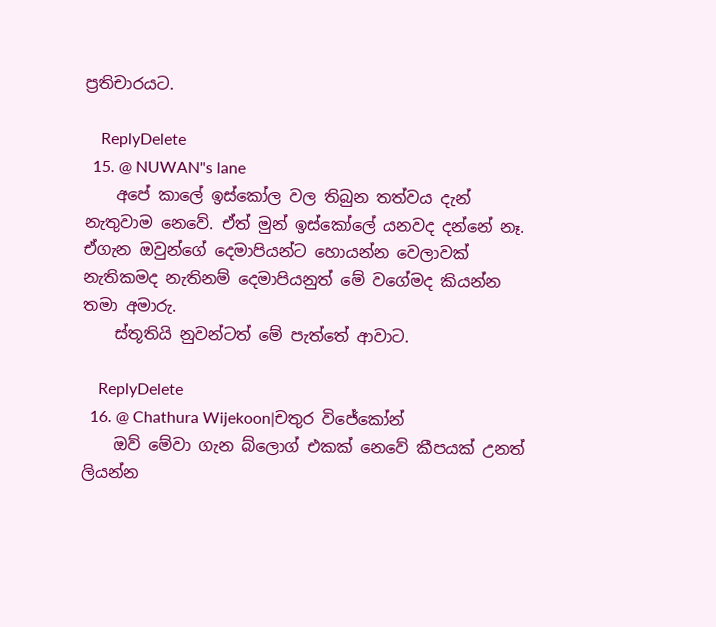ප්‍රතිචාරයට.

    ReplyDelete
  15. @ NUWAN"s lane
    අපේ කාලේ ඉස්කෝල වල තිබුන තත්වය දැන් නැතුවාම නෙවේ. ඒත් මුන් ඉස්කෝලේ යනවද දන්නේ නෑ. ඒගැන ඔවුන්ගේ දෙමාපියන්ට හොයන්න වෙලාවක් නැතිකමද නැතිනම් දෙමාපියනුත් මේ වගේමද කියන්න තමා අමාරු.
    ස්තූතියි නුවන්ටත් මේ පැත්තේ ආවාට.

    ReplyDelete
  16. @ Chathura Wijekoon|චතුර විජේකෝන්
    ඔව් මේවා ගැන බ්ලොග් එකක් නෙවේ කීපයක් උනත් ලියන්න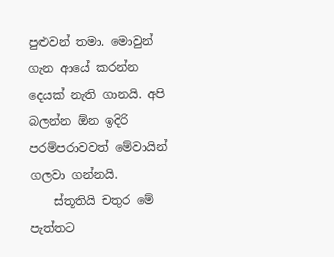පුළුවන් තමා. මොවුන් ගැන ආයේ කරන්න දෙයක් නැති ගානයි. අපි බලන්න ඕන ඉදිරි පරම්පරාවවත් මේවායින් ගලවා ගන්නයි.
    ස්තූතියි චතුර මේ පැත්තට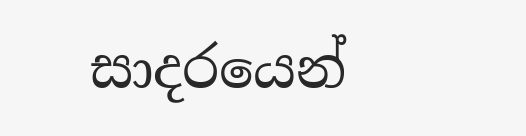සාදරයෙන්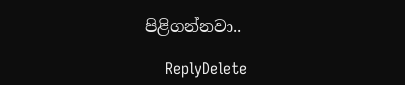පිළිගන්නවා..

    ReplyDelete